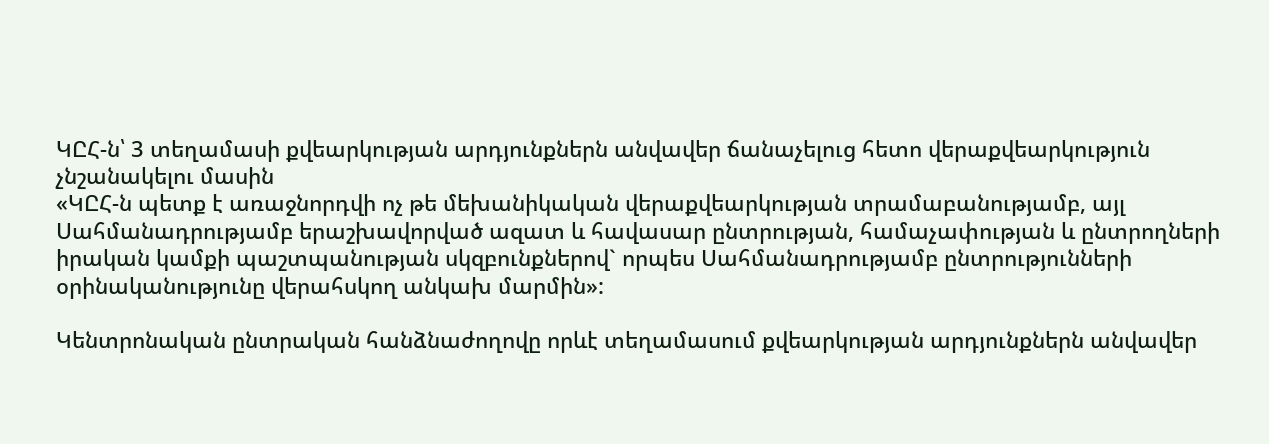ԿԸՀ-ն՝ 3 տեղամասի քվեարկության արդյունքներն անվավեր ճանաչելուց հետո վերաքվեարկություն չնշանակելու մասին
«ԿԸՀ-ն պետք է առաջնորդվի ոչ թե մեխանիկական վերաքվեարկության տրամաբանությամբ, այլ Սահմանադրությամբ երաշխավորված ազատ և հավասար ընտրության, համաչափության և ընտրողների իրական կամքի պաշտպանության սկզբունքներով` որպես Սահմանադրությամբ ընտրությունների օրինականությունը վերահսկող անկախ մարմին»:

Կենտրոնական ընտրական հանձնաժողովը որևէ տեղամասում քվեարկության արդյունքներն անվավեր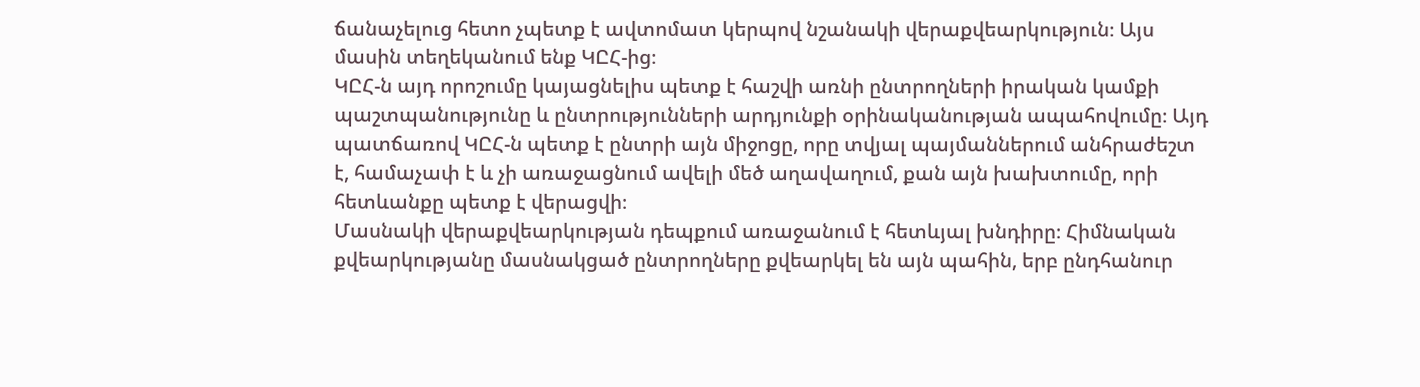ճանաչելուց հետո չպետք է ավտոմատ կերպով նշանակի վերաքվեարկություն։ Այս մասին տեղեկանում ենք ԿԸՀ-ից։
ԿԸՀ-ն այդ որոշումը կայացնելիս պետք է հաշվի առնի ընտրողների իրական կամքի պաշտպանությունը և ընտրությունների արդյունքի օրինականության ապահովումը։ Այդ պատճառով ԿԸՀ-ն պետք է ընտրի այն միջոցը, որը տվյալ պայմաններում անհրաժեշտ է, համաչափ է և չի առաջացնում ավելի մեծ աղավաղում, քան այն խախտումը, որի հետևանքը պետք է վերացվի։
Մասնակի վերաքվեարկության դեպքում առաջանում է հետևյալ խնդիրը։ Հիմնական քվեարկությանը մասնակցած ընտրողները քվեարկել են այն պահին, երբ ընդհանուր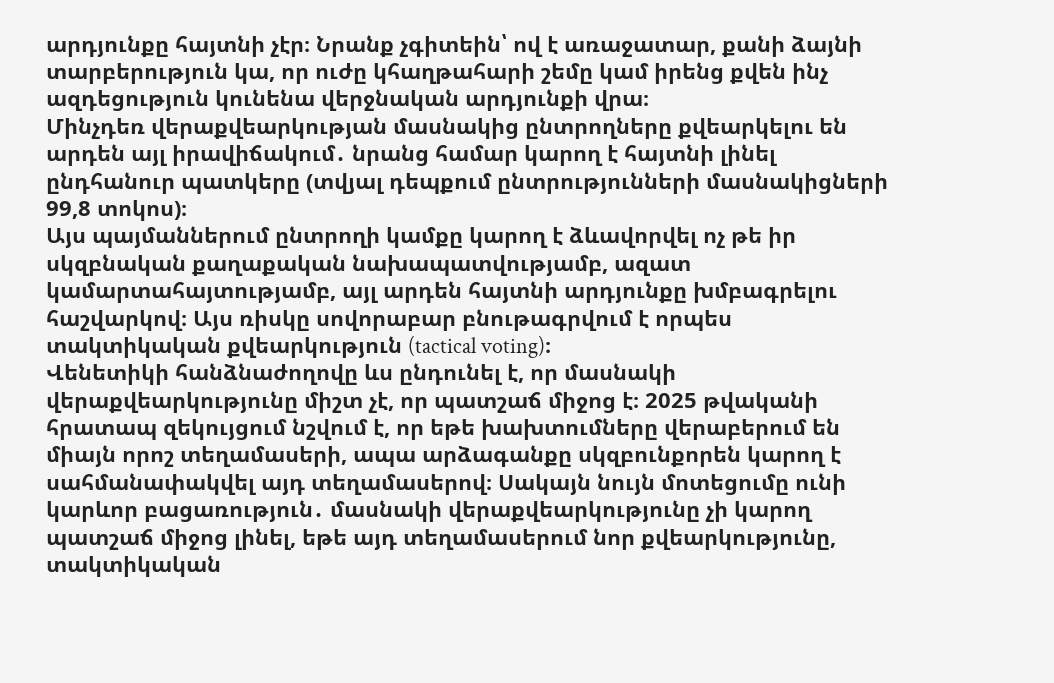արդյունքը հայտնի չէր։ Նրանք չգիտեին՝ ով է առաջատար, քանի ձայնի տարբերություն կա, որ ուժը կհաղթահարի շեմը կամ իրենց քվեն ինչ ազդեցություն կունենա վերջնական արդյունքի վրա։
Մինչդեռ վերաքվեարկության մասնակից ընտրողները քվեարկելու են արդեն այլ իրավիճակում․ նրանց համար կարող է հայտնի լինել ընդհանուր պատկերը (տվյալ դեպքում ընտրությունների մասնակիցների 99,8 տոկոս)։
Այս պայմաններում ընտրողի կամքը կարող է ձևավորվել ոչ թե իր սկզբնական քաղաքական նախապատվությամբ, ազատ կամարտահայտությամբ, այլ արդեն հայտնի արդյունքը խմբագրելու հաշվարկով։ Այս ռիսկը սովորաբար բնութագրվում է որպես տակտիկական քվեարկություն (tactical voting)։
Վենետիկի հանձնաժողովը ևս ընդունել է, որ մասնակի վերաքվեարկությունը միշտ չէ, որ պատշաճ միջոց է։ 2025 թվականի հրատապ զեկույցում նշվում է, որ եթե խախտումները վերաբերում են միայն որոշ տեղամասերի, ապա արձագանքը սկզբունքորեն կարող է սահմանափակվել այդ տեղամասերով։ Սակայն նույն մոտեցումը ունի կարևոր բացառություն․ մասնակի վերաքվեարկությունը չի կարող պատշաճ միջոց լինել, եթե այդ տեղամասերում նոր քվեարկությունը, տակտիկական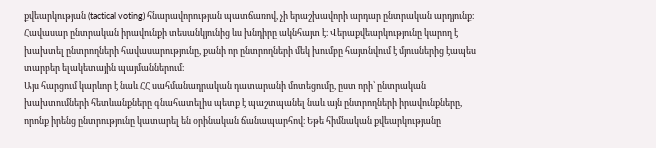քվեարկության (tactical voting) հնարավորության պատճառով, չի երաշխավորի արդար ընտրական արդյունք։
Հավասար ընտրական իրավունքի տեսանկյունից ևս խնդիրը ակնհայտ է։ Վերաքվեարկությունը կարող է խախտել ընտրողների հավասարությունը, քանի որ ընտրողների մեկ խումբը հայտնվում է մյուսներից էապես տարբեր ելակետային պայմաններում։
Այս հարցում կարևոր է նաև ՀՀ սահմանադրական դատարանի մոտեցումը, ըստ որի՝ ընտրական խախտումների հետևանքները գնահատելիս պետք է պաշտպանել նաև այն ընտրողների իրավունքները, որոնք իրենց ընտրությունը կատարել են օրինական ճանապարհով։ Եթե հիմնական քվեարկությանը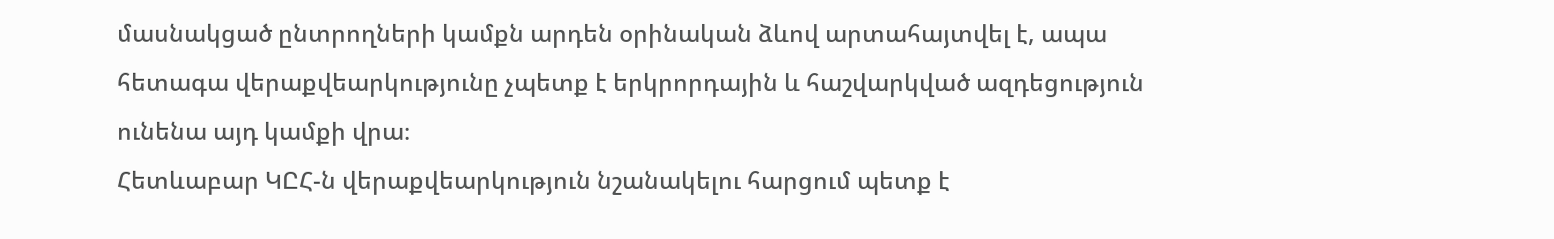մասնակցած ընտրողների կամքն արդեն օրինական ձևով արտահայտվել է, ապա հետագա վերաքվեարկությունը չպետք է երկրորդային և հաշվարկված ազդեցություն ունենա այդ կամքի վրա։
Հետևաբար ԿԸՀ-ն վերաքվեարկություն նշանակելու հարցում պետք է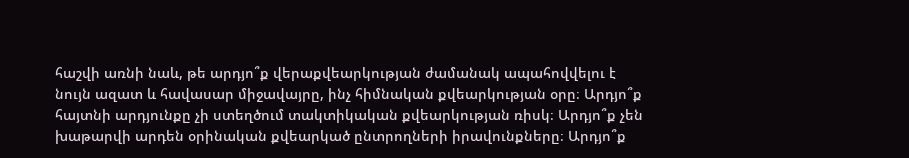հաշվի առնի նաև, թե արդյո՞ք վերաքվեարկության ժամանակ ապահովվելու է նույն ազատ և հավասար միջավայրը, ինչ հիմնական քվեարկության օրը։ Արդյո՞ք հայտնի արդյունքը չի ստեղծում տակտիկական քվեարկության ռիսկ։ Արդյո՞ք չեն խաթարվի արդեն օրինական քվեարկած ընտրողների իրավունքները։ Արդյո՞ք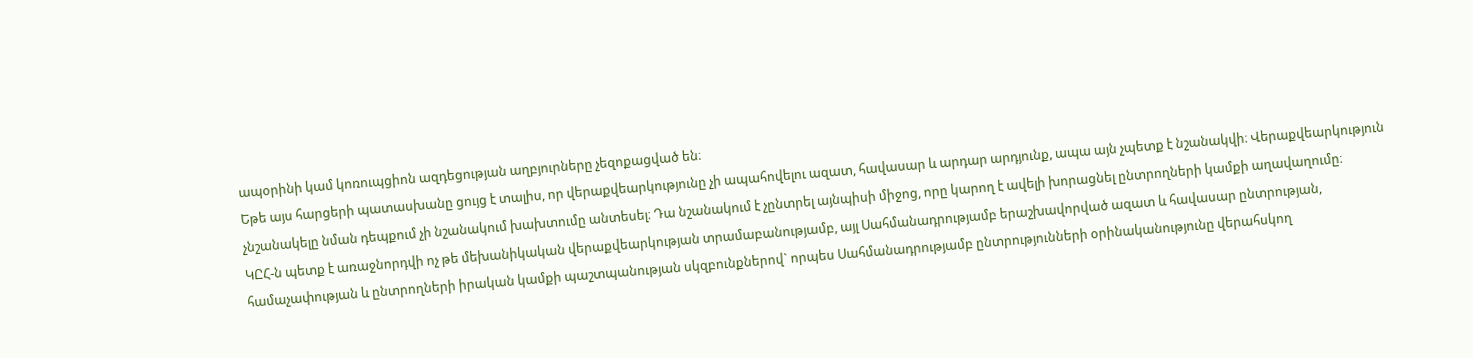ապօրինի կամ կոռուպցիոն ազդեցության աղբյուրները չեզոքացված են։
Եթե այս հարցերի պատասխանը ցույց է տալիս, որ վերաքվեարկությունը չի ապահովելու ազատ, հավասար և արդար արդյունք, ապա այն չպետք է նշանակվի։ Վերաքվեարկություն չնշանակելը նման դեպքում չի նշանակում խախտումը անտեսել։ Դա նշանակում է չընտրել այնպիսի միջոց, որը կարող է ավելի խորացնել ընտրողների կամքի աղավաղումը։
ԿԸՀ-ն պետք է առաջնորդվի ոչ թե մեխանիկական վերաքվեարկության տրամաբանությամբ, այլ Սահմանադրությամբ երաշխավորված ազատ և հավասար ընտրության, համաչափության և ընտրողների իրական կամքի պաշտպանության սկզբունքներով` որպես Սահմանադրությամբ ընտրությունների օրինականությունը վերահսկող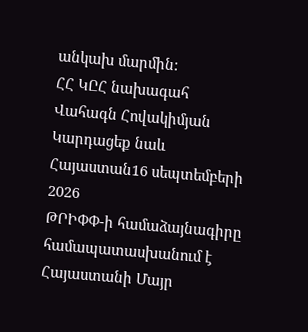անկախ մարմին:
ՀՀ ԿԸՀ նախագահ
Վահագն Հովակիմյան
Կարդացեք նաև
Հայաստան16 սեպտեմբերի 2026
ԹՐԻՓՓ-ի համաձայնագիրը համապատասխանում է Հայաստանի Մայր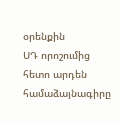օրենքին
ՍԴ որոշումից հետո արդեն համաձայնագիրը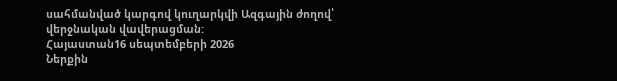սահմանված կարգով կուղարկվի Ազգային ժողով՝ վերջնական վավերացման:
Հայաստան16 սեպտեմբերի 2026
Ներքին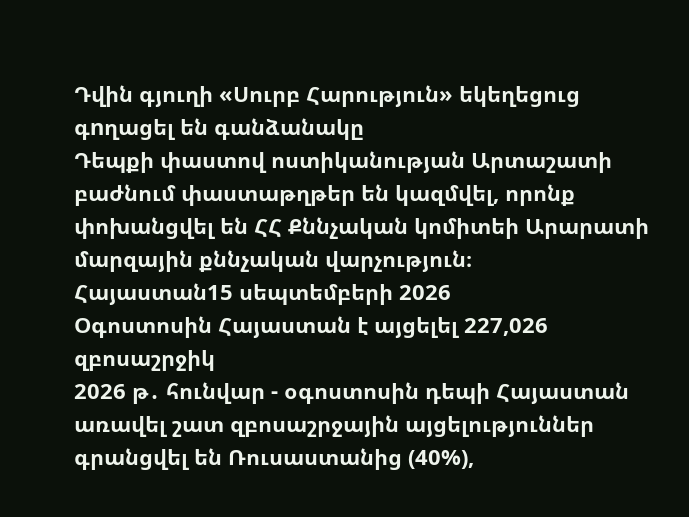Դվին գյուղի «Սուրբ Հարություն» եկեղեցուց գnղացել են գանձանակը
Դեպքի փաստով ոստիկանության Արտաշատի բաժնում փաստաթղթեր են կազմվել, որոնք փոխանցվել են ՀՀ Քննչական կոմիտեի Արարատի մարզային քննչական վարչություն։
Հայաստան15 սեպտեմբերի 2026
Օգոստոսին Հայաստան է այցելել 227,026 զբոսաշրջիկ
2026 թ․ հունվար - օգոստոսին դեպի Հայաստան առավել շատ զբոսաշրջային այցելություններ գրանցվել են Ռուսաստանից (40%),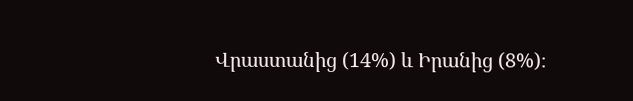Վրաստանից (14%) և Իրանից (8%)։